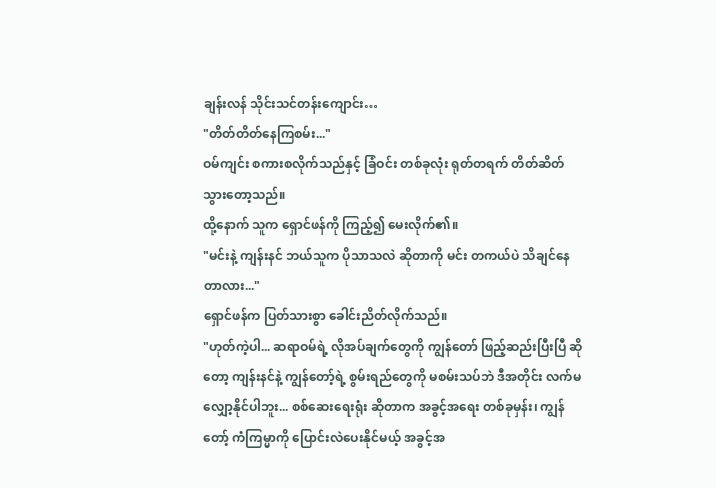ချန်းလန် သိုင်းသင်တန်းကျောင်း…
"တိတ်တိတ်နေကြစမ်း..."
ဝမ်ကျင်း စကားစလိုက်သည်နှင့် ခြံဝင်း တစ်ခုလုံး ရုတ်တရက် တိတ်ဆိတ်သွားတော့သည်။
ထို့နောက် သူက ရှောင်ဖန်ကို ကြည့်၍ မေးလိုက်၏။
"မင်းနဲ့ ကျန်းနင် ဘယ်သူက ပိုသာသလဲ ဆိုတာကို မင်း တကယ်ပဲ သိချင်နေတာလား..."
ရှောင်ဖန်က ပြတ်သားစွာ ခေါင်းညိတ်လိုက်သည်။
"ဟုတ်ကဲ့ပါ... ဆရာဝမ်ရဲ့ လိုအပ်ချက်တွေကို ကျွန်တော် ဖြည့်ဆည်းပြီးပြီ ဆိုတော့ ကျန်းနင်နဲ့ ကျွန်တော့်ရဲ့ စွမ်းရည်တွေကို မစမ်းသပ်ဘဲ ဒီအတိုင်း လက်မလျှော့နိုင်ပါဘူး... စစ်ဆေးရေးရုံး ဆိုတာက အခွင့်အရေး တစ်ခုမှန်း၊ ကျွန်တော့် ကံကြမ္မာကို ပြောင်းလဲပေးနိုင်မယ့် အခွင့်အ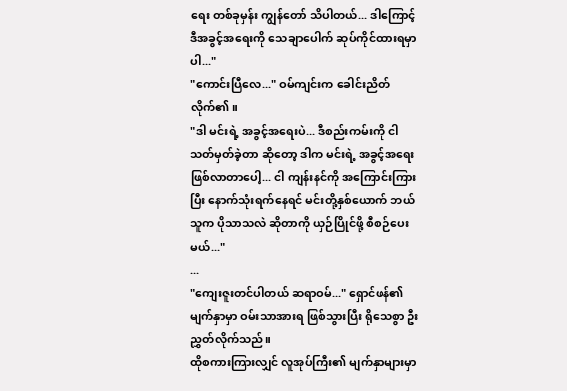ရေး တစ်ခုမှန်း ကျွန်တော် သိပါတယ်... ဒါကြောင့် ဒီအခွင့်အရေးကို သေချာပေါက် ဆုပ်ကိုင်ထားရမှာပါ..."
"ကောင်းပြီလေ..." ဝမ်ကျင်းက ခေါင်းညိတ်လိုက်၏။
"ဒါ မင်းရဲ့ အခွင့်အရေးပဲ... ဒီစည်းကမ်းကို ငါ သတ်မှတ်ခဲ့တာ ဆိုတော့ ဒါက မင်းရဲ့ အခွင့်အရေး ဖြစ်လာတာပေါ့... ငါ ကျန်းနင်ကို အကြောင်းကြားပြီး နောက်သုံးရက်နေရင် မင်းတို့နှစ်ယောက် ဘယ်သူက ပိုသာသလဲ ဆိုတာကို ယှဉ်ပြိုင်ဖို့ စီစဉ်ပေးမယ်..."
...
"ကျေးဇူးတင်ပါတယ် ဆရာဝမ်..." ရှောင်ဖန်၏ မျက်နှာမှာ ဝမ်းသာအားရ ဖြစ်သွားပြီး ရိုသေစွာ ဦးညွှတ်လိုက်သည်။
ထိုစကားကြားလျှင် လူအုပ်ကြီး၏ မျက်နှာများမှာ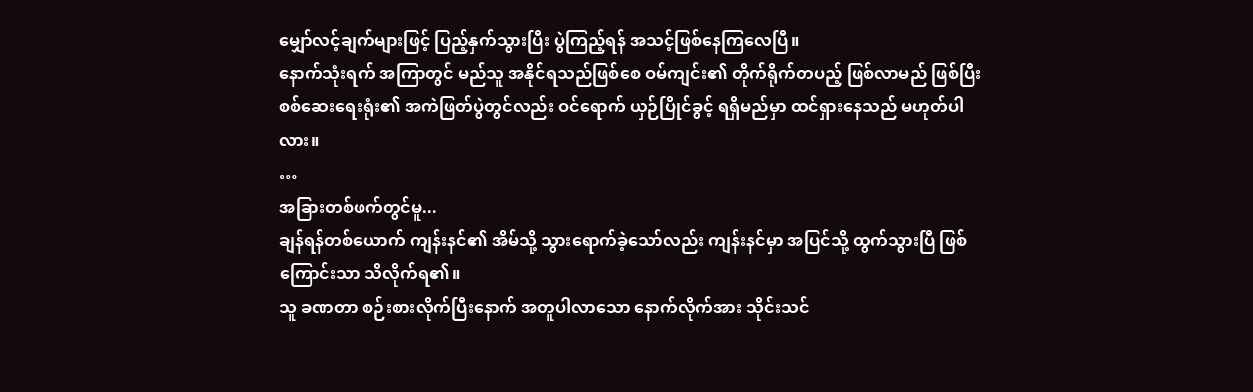မျှော်လင့်ချက်များဖြင့် ပြည့်နှက်သွားပြီး ပွဲကြည့်ရန် အသင့်ဖြစ်နေကြလေပြီ။
နောက်သုံးရက် အကြာတွင် မည်သူ အနိုင်ရသည်ဖြစ်စေ ဝမ်ကျင်း၏ တိုက်ရိုက်တပည့် ဖြစ်လာမည် ဖြစ်ပြီး စစ်ဆေးရေးရုံး၏ အကဲဖြတ်ပွဲတွင်လည်း ဝင်ရောက် ယှဉ်ပြိုင်ခွင့် ရရှိမည်မှာ ထင်ရှားနေသည် မဟုတ်ပါလား။
…
အခြားတစ်ဖက်တွင်မူ...
ချန်ရန်တစ်ယောက် ကျန်းနင်၏ အိမ်သို့ သွားရောက်ခဲ့သော်လည်း ကျန်းနင်မှာ အပြင်သို့ ထွက်သွားပြီ ဖြစ်ကြောင်းသာ သိလိုက်ရ၏။
သူ ခဏတာ စဉ်းစားလိုက်ပြီးနောက် အတူပါလာသော နောက်လိုက်အား သိုင်းသင်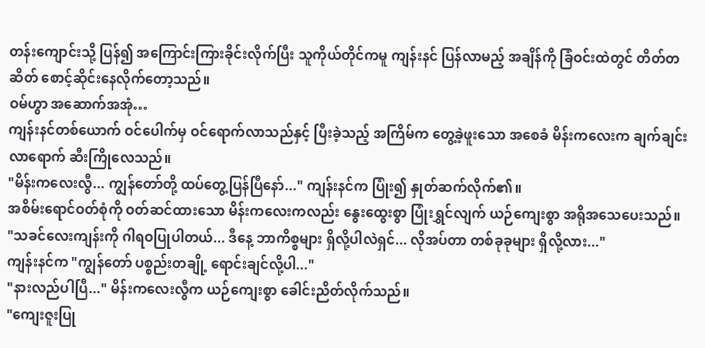တန်းကျောင်းသို့ ပြန်၍ အကြောင်းကြားခိုင်းလိုက်ပြီး သူကိုယ်တိုင်ကမူ ကျန်းနင် ပြန်လာမည့် အချိန်ကို ခြံဝင်းထဲတွင် တိတ်တဆိတ် စောင့်ဆိုင်းနေလိုက်တော့သည်။
ဝမ်ဟွာ အဆောက်အအုံ…
ကျန်းနင်တစ်ယောက် ဝင်ပေါက်မှ ဝင်ရောက်လာသည်နှင့် ပြီးခဲ့သည့် အကြိမ်က တွေ့ခဲ့ဖူးသော အစေခံ မိန်းကလေးက ချက်ချင်း လာရောက် ဆီးကြိုလေသည်။
"မိန်းကလေးလွီ... ကျွန်တော်တို့ ထပ်တွေ့ပြန်ပြီနော်..." ကျန်းနင်က ပြုံး၍ နှုတ်ဆက်လိုက်၏။
အစိမ်းရောင်ဝတ်စုံကို ဝတ်ဆင်ထားသော မိန်းကလေးကလည်း နွေးထွေးစွာ ပြုံးရွှင်လျက် ယဉ်ကျေးစွာ အရိုအသေပေးသည်။
"သခင်လေးကျန်းကို ဂါရဝပြုပါတယ်... ဒီနေ့ ဘာကိစ္စများ ရှိလို့ပါလဲရှင်... လိုအပ်တာ တစ်ခုခုများ ရှိလို့လား..."
ကျန်းနင်က "ကျွန်တော် ပစ္စည်းတချို့ ရောင်းချင်လို့ပါ..."
"နားလည်ပါပြီ..." မိန်းကလေးလွီက ယဉ်ကျေးစွာ ခေါင်းညိတ်လိုက်သည်။
"ကျေးဇူးပြု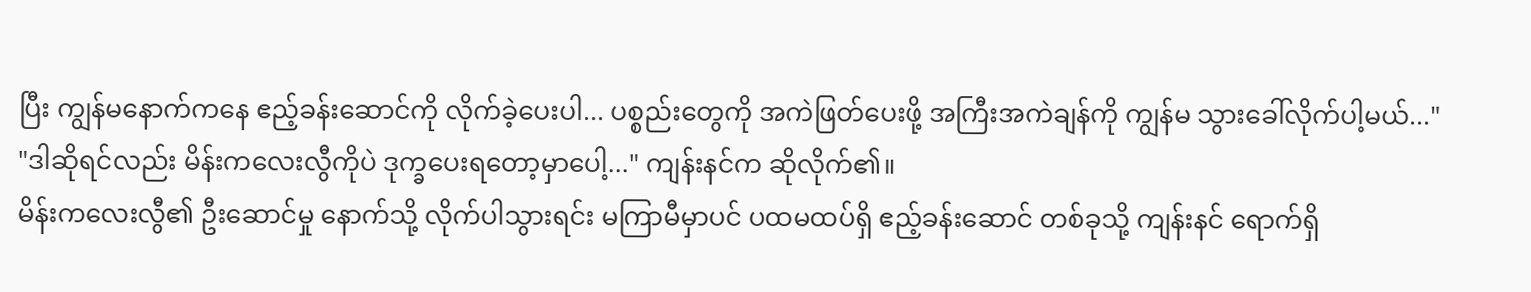ပြီး ကျွန်မနောက်ကနေ ဧည့်ခန်းဆောင်ကို လိုက်ခဲ့ပေးပါ... ပစ္စည်းတွေကို အကဲဖြတ်ပေးဖို့ အကြီးအကဲချန်ကို ကျွန်မ သွားခေါ်လိုက်ပါ့မယ်..."
"ဒါဆိုရင်လည်း မိန်းကလေးလွီကိုပဲ ဒုက္ခပေးရတော့မှာပေါ့..." ကျန်းနင်က ဆိုလိုက်၏။
မိန်းကလေးလွီ၏ ဦးဆောင်မှု နောက်သို့ လိုက်ပါသွားရင်း မကြာမီမှာပင် ပထမထပ်ရှိ ဧည့်ခန်းဆောင် တစ်ခုသို့ ကျန်းနင် ရောက်ရှိ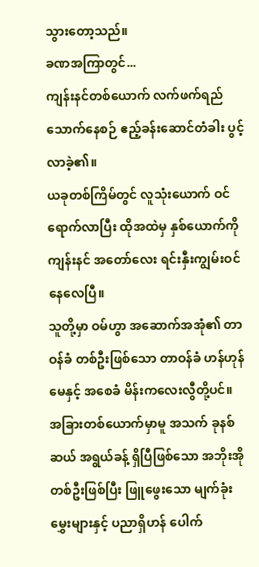သွားတော့သည်။
ခဏအကြာတွင်...
ကျန်းနင်တစ်ယောက် လက်ဖက်ရည် သောက်နေစဉ် ဧည့်ခန်းဆောင်တံခါး ပွင့်လာခဲ့၏။
ယခုတစ်ကြိမ်တွင် လူသုံးယောက် ဝင်ရောက်လာပြီး ထိုအထဲမှ နှစ်ယောက်ကို ကျန်းနင် အတော်လေး ရင်းနှီးကျွမ်းဝင်နေလေပြီ။
သူတို့မှာ ဝမ်ဟွာ အဆောက်အအုံ၏ တာဝန်ခံ တစ်ဦးဖြစ်သော တာဝန်ခံ ဟန်ဟုန်မေနှင့် အစေခံ မိန်းကလေးလွီတို့ပင်။
အခြားတစ်ယောက်မှာမူ အသက် ခုနစ်ဆယ် အရွယ်ခန့် ရှိပြီဖြစ်သော အဘိုးအိုတစ်ဦးဖြစ်ပြီး ဖြူဖွေးသော မျက်ခုံးမွှေးများနှင့် ပညာရှိဟန် ပေါက်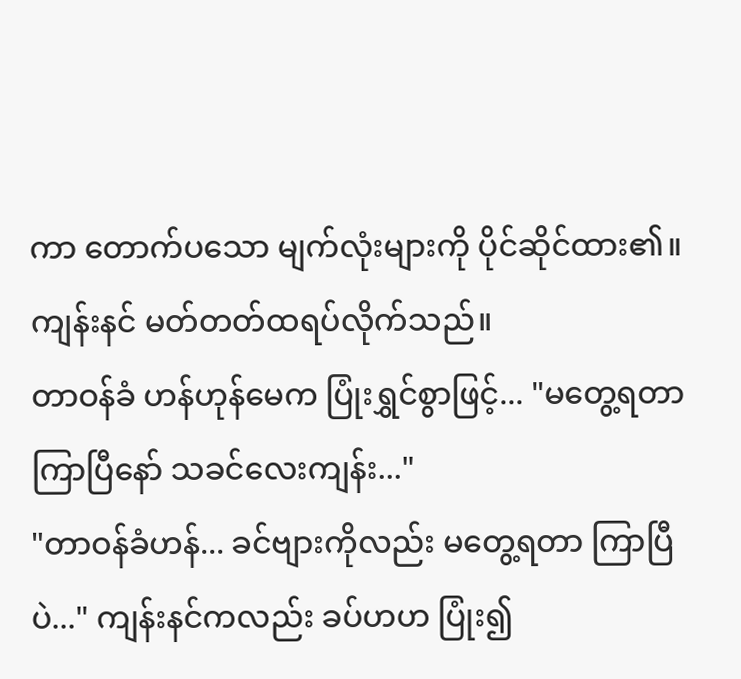ကာ တောက်ပသော မျက်လုံးများကို ပိုင်ဆိုင်ထား၏။
ကျန်းနင် မတ်တတ်ထရပ်လိုက်သည်။
တာဝန်ခံ ဟန်ဟုန်မေက ပြုံးရွှင်စွာဖြင့်... "မတွေ့ရတာ ကြာပြီနော် သခင်လေးကျန်း..."
"တာဝန်ခံဟန်... ခင်ဗျားကိုလည်း မတွေ့ရတာ ကြာပြီပဲ..." ကျန်းနင်ကလည်း ခပ်ဟဟ ပြုံး၍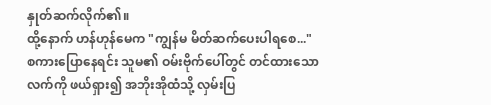နှုတ်ဆက်လိုက်၏။
ထို့နောက် ဟန်ဟုန်မေက "ကျွန်မ မိတ်ဆက်ပေးပါရစေ..."
စကားပြောနေရင်း သူမ၏ ဝမ်းဗိုက်ပေါ်တွင် တင်ထားသော လက်ကို ဖယ်ရှား၍ အဘိုးအိုထံသို့ လှမ်းပြ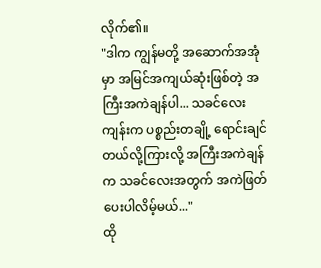လိုက်၏။
"ဒါက ကျွန်မတို့ အဆောက်အအုံမှာ အမြင်အကျယ်ဆုံးဖြစ်တဲ့ အကြီးအကဲချန်ပါ... သခင်လေးကျန်းက ပစ္စည်းတချို့ ရောင်းချင်တယ်လို့ကြားလို့ အကြီးအကဲချန်က သခင်လေးအတွက် အကဲဖြတ်ပေးပါလိမ့်မယ်..."
ထို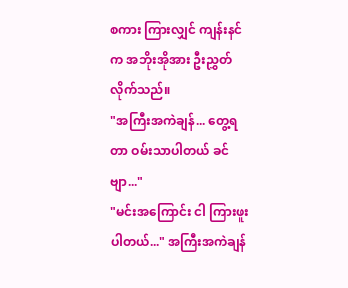စကား ကြားလျှင် ကျန်းနင်က အဘိုးအိုအား ဦးညွှတ်လိုက်သည်။
"အကြီးအကဲချန်... တွေ့ရတာ ဝမ်းသာပါတယ် ခင်ဗျာ..."
"မင်းအကြောင်း ငါ ကြားဖူးပါတယ်..." အကြီးအကဲချန်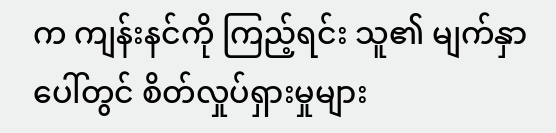က ကျန်းနင်ကို ကြည့်ရင်း သူ၏ မျက်နှာပေါ်တွင် စိတ်လှုပ်ရှားမှုများ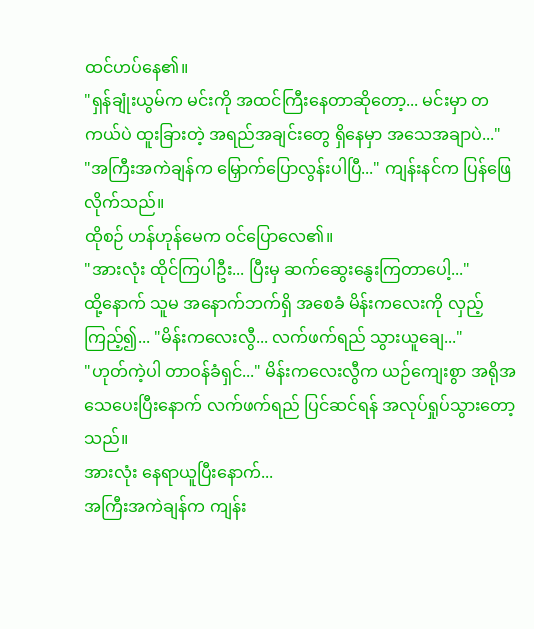ထင်ဟပ်နေ၏။
"ရှန်ချုံးယွမ်က မင်းကို အထင်ကြီးနေတာဆိုတော့... မင်းမှာ တကယ်ပဲ ထူးခြားတဲ့ အရည်အချင်းတွေ ရှိနေမှာ အသေအချာပဲ..."
"အကြီးအကဲချန်က မြှောက်ပြောလွန်းပါပြီ..." ကျန်းနင်က ပြန်ဖြေလိုက်သည်။
ထိုစဉ် ဟန်ဟုန်မေက ဝင်ပြောလေ၏။
"အားလုံး ထိုင်ကြပါဦး... ပြီးမှ ဆက်ဆွေးနွေးကြတာပေါ့..."
ထို့နောက် သူမ အနောက်ဘက်ရှိ အစေခံ မိန်းကလေးကို လှည့်ကြည့်၍... "မိန်းကလေးလွီ... လက်ဖက်ရည် သွားယူချေ..."
"ဟုတ်ကဲ့ပါ တာဝန်ခံရှင်..." မိန်းကလေးလွီက ယဉ်ကျေးစွာ အရိုအသေပေးပြီးနောက် လက်ဖက်ရည် ပြင်ဆင်ရန် အလုပ်ရှုပ်သွားတော့သည်။
အားလုံး နေရာယူပြီးနောက်...
အကြီးအကဲချန်က ကျန်း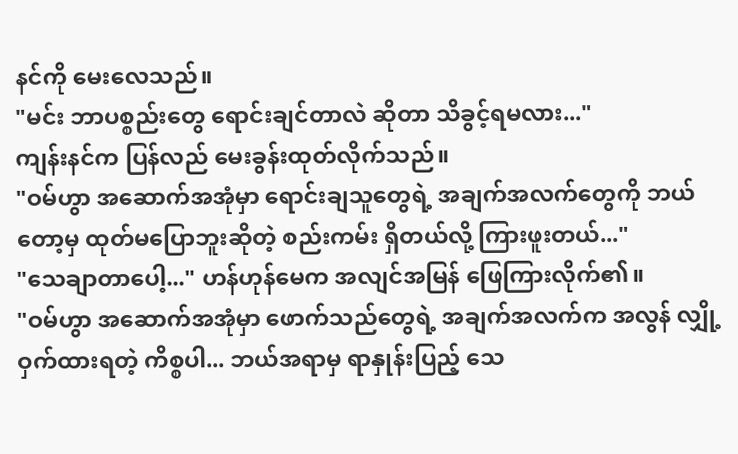နင်ကို မေးလေသည်။
"မင်း ဘာပစ္စည်းတွေ ရောင်းချင်တာလဲ ဆိုတာ သိခွင့်ရမလား..."
ကျန်းနင်က ပြန်လည် မေးခွန်းထုတ်လိုက်သည်။
"ဝမ်ဟွာ အဆောက်အအုံမှာ ရောင်းချသူတွေရဲ့ အချက်အလက်တွေကို ဘယ်တော့မှ ထုတ်မပြောဘူးဆိုတဲ့ စည်းကမ်း ရှိတယ်လို့ ကြားဖူးတယ်..."
"သေချာတာပေါ့..." ဟန်ဟုန်မေက အလျင်အမြန် ဖြေကြားလိုက်၏။
"ဝမ်ဟွာ အဆောက်အအုံမှာ ဖောက်သည်တွေရဲ့ အချက်အလက်က အလွန် လျှို့ဝှက်ထားရတဲ့ ကိစ္စပါ... ဘယ်အရာမှ ရာနှုန်းပြည့် သေ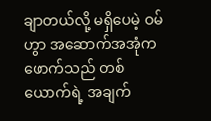ချာတယ်လို့ မရှိပေမဲ့ ဝမ်ဟွာ အဆောက်အအုံက ဖောက်သည် တစ်ယောက်ရဲ့ အချက်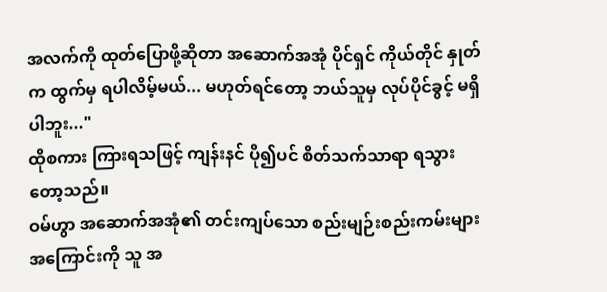အလက်ကို ထုတ်ပြောဖို့ဆိုတာ အဆောက်အအုံ ပိုင်ရှင် ကိုယ်တိုင် နှုတ်က ထွက်မှ ရပါလိမ့်မယ်... မဟုတ်ရင်တော့ ဘယ်သူမှ လုပ်ပိုင်ခွင့် မရှိပါဘူး..."
ထိုစကား ကြားရသဖြင့် ကျန်းနင် ပို၍ပင် စိတ်သက်သာရာ ရသွားတော့သည်။
ဝမ်ဟွာ အဆောက်အအုံ၏ တင်းကျပ်သော စည်းမျဉ်းစည်းကမ်းများ အကြောင်းကို သူ အ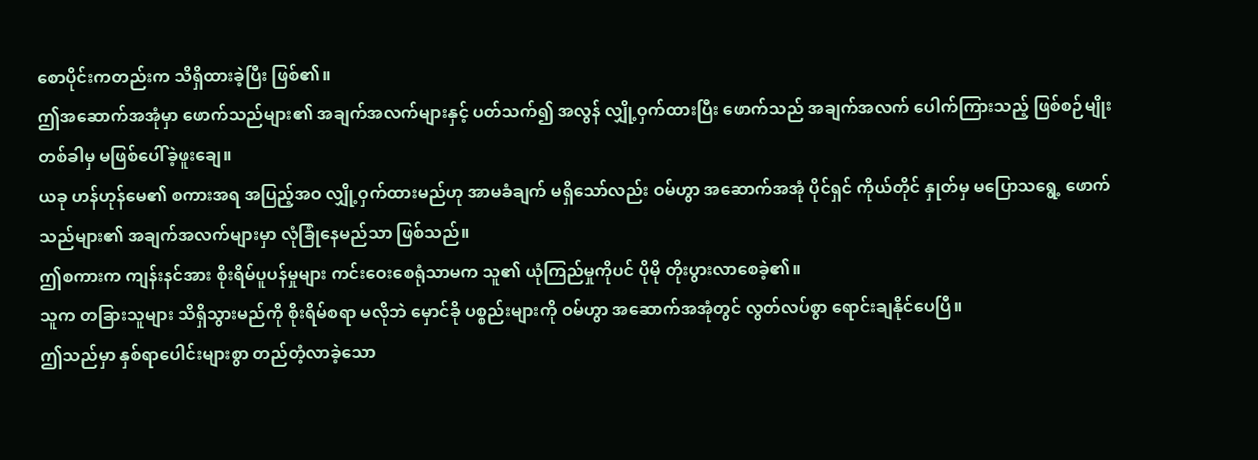စောပိုင်းကတည်းက သိရှိထားခဲ့ပြီး ဖြစ်၏။
ဤအဆောက်အအုံမှာ ဖောက်သည်များ၏ အချက်အလက်များနှင့် ပတ်သက်၍ အလွန် လျှို့ဝှက်ထားပြီး ဖောက်သည် အချက်အလက် ပေါက်ကြားသည့် ဖြစ်စဉ်မျိုး တစ်ခါမှ မဖြစ်ပေါ်ခဲ့ဖူးချေ။
ယခု ဟန်ဟုန်မေ၏ စကားအရ အပြည့်အဝ လျှို့ဝှက်ထားမည်ဟု အာမခံချက် မရှိသော်လည်း ဝမ်ဟွာ အဆောက်အအုံ ပိုင်ရှင် ကိုယ်တိုင် နှုတ်မှ မပြောသရွေ့ ဖောက်သည်များ၏ အချက်အလက်များမှာ လုံခြုံနေမည်သာ ဖြစ်သည်။
ဤစကားက ကျန်းနင်အား စိုးရိမ်ပူပန်မှုများ ကင်းဝေးစေရုံသာမက သူ၏ ယုံကြည်မှုကိုပင် ပိုမို တိုးပွားလာစေခဲ့၏။
သူက တခြားသူများ သိရှိသွားမည်ကို စိုးရိမ်စရာ မလိုဘဲ မှောင်ခို ပစ္စည်းများကို ဝမ်ဟွာ အဆောက်အအုံတွင် လွတ်လပ်စွာ ရောင်းချနိုင်ပေပြီ။
ဤသည်မှာ နှစ်ရာပေါင်းများစွာ တည်တံ့လာခဲ့သော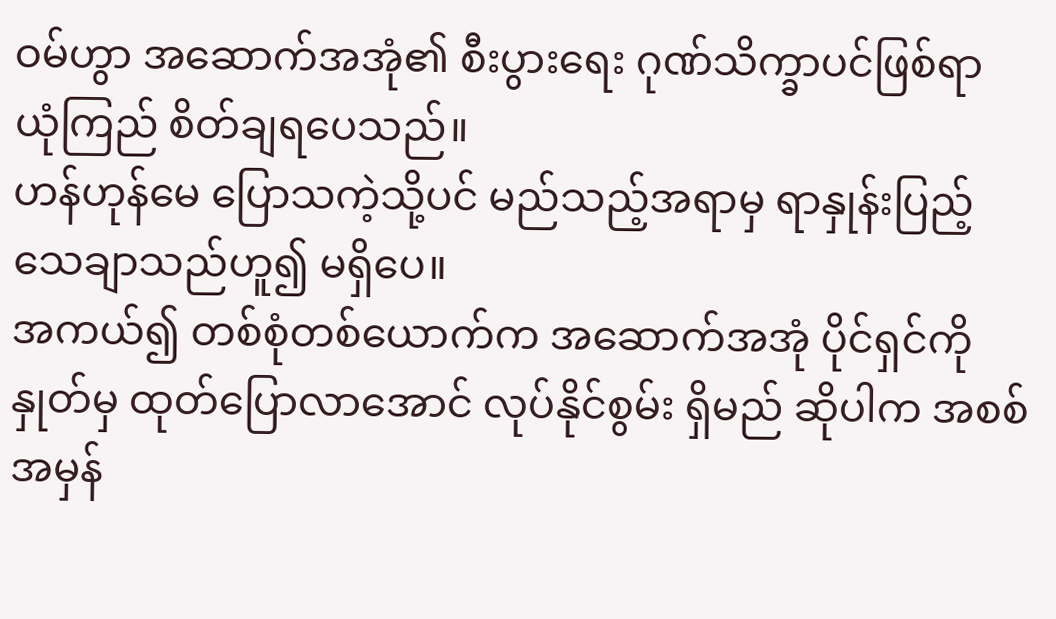ဝမ်ဟွာ အဆောက်အအုံ၏ စီးပွားရေး ဂုဏ်သိက္ခာပင်ဖြစ်ရာ ယုံကြည် စိတ်ချရပေသည်။
ဟန်ဟုန်မေ ပြောသကဲ့သို့ပင် မည်သည့်အရာမှ ရာနှုန်းပြည့် သေချာသည်ဟူ၍ မရှိပေ။
အကယ်၍ တစ်စုံတစ်ယောက်က အဆောက်အအုံ ပိုင်ရှင်ကို နှုတ်မှ ထုတ်ပြောလာအောင် လုပ်နိုင်စွမ်း ရှိမည် ဆိုပါက အစစ်အမှန်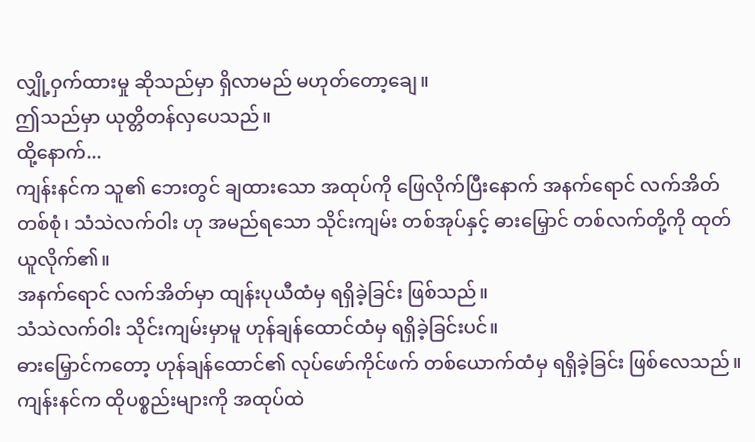လျှို့ဝှက်ထားမှု ဆိုသည်မှာ ရှိလာမည် မဟုတ်တော့ချေ။
ဤသည်မှာ ယုတ္တိတန်လှပေသည်။
ထို့နောက်...
ကျန်းနင်က သူ၏ ဘေးတွင် ချထားသော အထုပ်ကို ဖြေလိုက်ပြီးနောက် အနက်ရောင် လက်အိတ် တစ်စုံ၊ သံသဲလက်ဝါး ဟု အမည်ရသော သိုင်းကျမ်း တစ်အုပ်နှင့် ဓားမြှောင် တစ်လက်တို့ကို ထုတ်ယူလိုက်၏။
အနက်ရောင် လက်အိတ်မှာ ထျန်းပုယီထံမှ ရရှိခဲ့ခြင်း ဖြစ်သည်။
သံသဲလက်ဝါး သိုင်းကျမ်းမှာမူ ဟုန်ချန်ထောင်ထံမှ ရရှိခဲ့ခြင်းပင်။
ဓားမြှောင်ကတော့ ဟုန်ချန်ထောင်၏ လုပ်ဖော်ကိုင်ဖက် တစ်ယောက်ထံမှ ရရှိခဲ့ခြင်း ဖြစ်လေသည်။
ကျန်းနင်က ထိုပစ္စည်းများကို အထုပ်ထဲ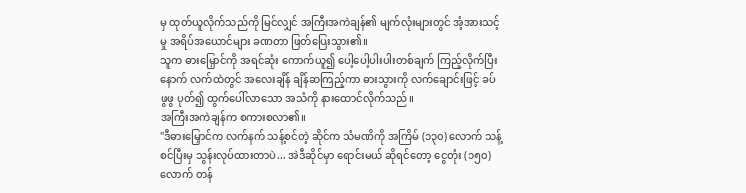မှ ထုတ်ယူလိုက်သည်ကို မြင်လျှင် အကြီးအကဲချန်၏ မျက်လုံးများတွင် အံ့အားသင့်မှု အရိပ်အယောင်များ ခဏတာ ဖြတ်ပြေးသွား၏။
သူက ဓားမြှောင်ကို အရင်ဆုံး ကောက်ယူ၍ ပေါ့ပေါ့ပါးပါးတစ်ချက် ကြည့်လိုက်ပြီးနောက် လက်ထဲတွင် အလေးချိန် ချိန်ဆကြည့်ကာ ဓားသွားကို လက်ချောင်းဖြင့် ခပ်ဖွဖွ ပုတ်၍ ထွက်ပေါ်လာသော အသံကို နားထောင်လိုက်သည်။
အကြီးအကဲချန်က စကားစလာ၏။
"ဒီဓားမြှောင်က လက်နက် သန့်စင်တဲ့ ဆိုင်က သံမဏိကို အကြိမ် (၁၃၀) လောက် သန့်စင်ပြီးမှ သွန်းလုပ်ထားတာပဲ... အဲဒီဆိုင်မှာ ရောင်းမယ် ဆိုရင်တော့ ငွေတုံး (၁၅၀) လောက် တန်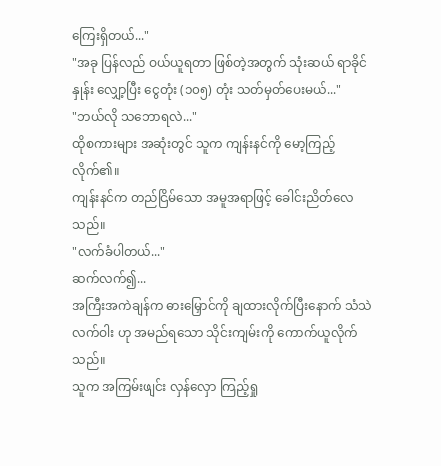ကြေးရှိတယ်..."
"အခု ပြန်လည် ဝယ်ယူရတာ ဖြစ်တဲ့အတွက် သုံးဆယ် ရာခိုင်နှုန်း လျှော့ပြီး ငွေတုံး (၁၀၅) တုံး သတ်မှတ်ပေးမယ်..."
"ဘယ်လို သဘောရလဲ..."
ထိုစကားများ အဆုံးတွင် သူက ကျန်းနင်ကို မော့ကြည့်လိုက်၏။
ကျန်းနင်က တည်ငြိမ်သော အမူအရာဖြင့် ခေါင်းညိတ်လေသည်။
"လက်ခံပါတယ်..."
ဆက်လက်၍...
အကြီးအကဲချန်က ဓားမြှောင်ကို ချထားလိုက်ပြီးနောက် သံသဲလက်ဝါး ဟု အမည်ရသော သိုင်းကျမ်းကို ကောက်ယူလိုက်သည်။
သူက အကြမ်းဖျင်း လှန်လှော ကြည့်ရှု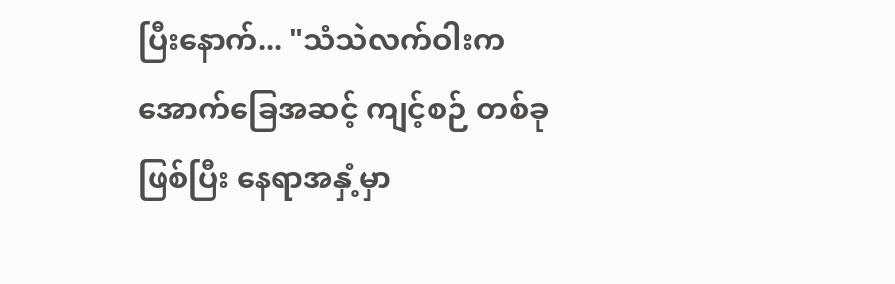ပြီးနောက်... "သံသဲလက်ဝါးက အောက်ခြေအဆင့် ကျင့်စဉ် တစ်ခုဖြစ်ပြီး နေရာအနှံ့မှာ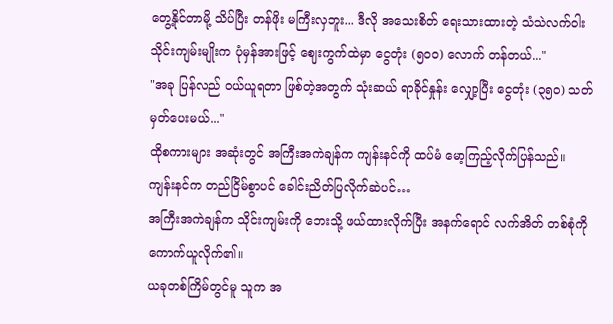တွေ့နိုင်တာမို့ သိပ်ပြီး တန်ဖိုး မကြီးလှဘူး... ဒီလို အသေးစိတ် ရေးသားထားတဲ့ သံသဲလက်ဝါး သိုင်းကျမ်းမျိုးက ပုံမှန်အားဖြင့် ဈေးကွက်ထဲမှာ ငွေတုံး (၅၀၀) လောက် တန်တယ်..."
"အခု ပြန်လည် ဝယ်ယူရတာ ဖြစ်တဲ့အတွက် သုံးဆယ် ရာခိုင်နှုန်း လျှော့ပြီး ငွေတုံး (၃၅၀) သတ်မှတ်ပေးမယ်..."
ထိုစကားများ အဆုံးတွင် အကြီးအကဲချန်က ကျန်းနင်ကို ထပ်မံ မော့ကြည့်လိုက်ပြန်သည်။
ကျန်းနင်က တည်ငြိမ်စွာပင် ခေါင်းညိတ်ပြလိုက်ဆဲပင်…
အကြီးအကဲချန်က သိုင်းကျမ်းကို ဘေးသို့ ဖယ်ထားလိုက်ပြီး အနက်ရောင် လက်အိတ် တစ်စုံကို ကောက်ယူလိုက်၏။
ယခုတစ်ကြိမ်တွင်မူ သူက အ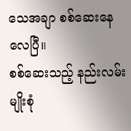သေအချာ စစ်ဆေးနေလေပြီ။
စစ်ဆေးသည့် နည်းလမ်း မျိုးစုံ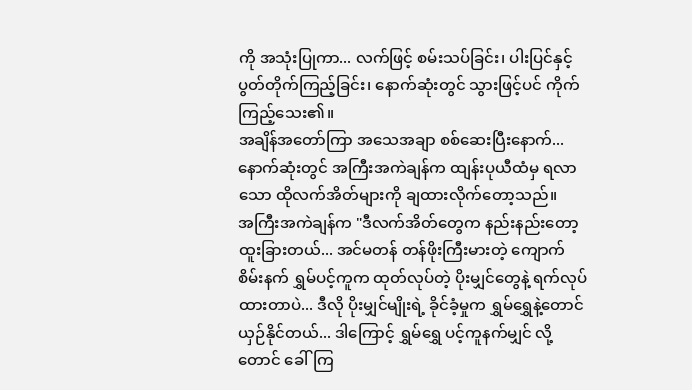ကို အသုံးပြုကာ... လက်ဖြင့် စမ်းသပ်ခြင်း၊ ပါးပြင်နှင့် ပွတ်တိုက်ကြည့်ခြင်း၊ နောက်ဆုံးတွင် သွားဖြင့်ပင် ကိုက်ကြည့်သေး၏။
အချိန်အတော်ကြာ အသေအချာ စစ်ဆေးပြီးနောက်...
နောက်ဆုံးတွင် အကြီးအကဲချန်က ထျန်းပုယီထံမှ ရလာသော ထိုလက်အိတ်များကို ချထားလိုက်တော့သည်။
အကြီးအကဲချန်က "ဒီလက်အိတ်တွေက နည်းနည်းတော့ ထူးခြားတယ်... အင်မတန် တန်ဖိုးကြီးမားတဲ့ ကျောက်စိမ်းနက် ရွှမ်ပင့်ကူက ထုတ်လုပ်တဲ့ ပိုးမျှင်တွေနဲ့ ရက်လုပ်ထားတာပဲ... ဒီလို ပိုးမျှင်မျိုးရဲ့ ခိုင်ခံ့မှုက ရွှမ်ရွှေနဲ့တောင် ယှဉ်နိုင်တယ်... ဒါကြောင့် ရွှမ်ရွှေ ပင့်ကူနက်မျှင် လို့တောင် ခေါ်ကြ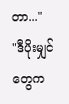တာ..."
"ဒီပိုးမျှင်တွေက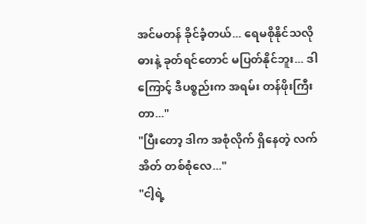အင်မတန် ခိုင်ခံ့တယ်... ရေမစိုနိုင်သလို ဓားနဲ့ ခုတ်ရင်တောင် မပြတ်နိုင်ဘူး... ဒါကြောင့် ဒီပစ္စည်းက အရမ်း တန်ဖိုးကြီးတာ..."
"ပြီးတော့ ဒါက အစုံလိုက် ရှိနေတဲ့ လက်အိတ် တစ်စုံလေ..."
"ငါ့ရဲ့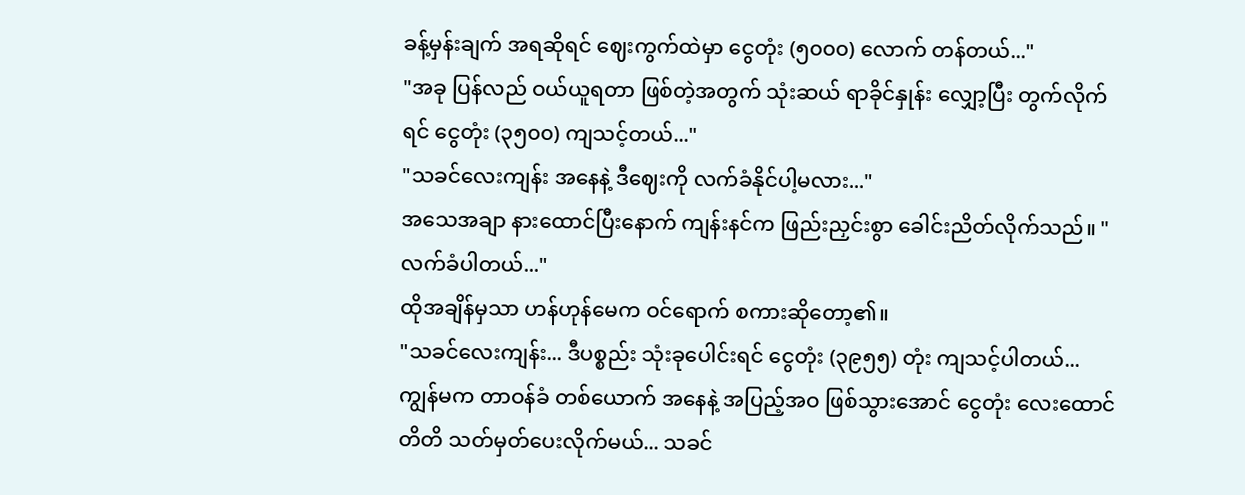ခန့်မှန်းချက် အရဆိုရင် ဈေးကွက်ထဲမှာ ငွေတုံး (၅၀၀၀) လောက် တန်တယ်..."
"အခု ပြန်လည် ဝယ်ယူရတာ ဖြစ်တဲ့အတွက် သုံးဆယ် ရာခိုင်နှုန်း လျှော့ပြီး တွက်လိုက်ရင် ငွေတုံး (၃၅၀၀) ကျသင့်တယ်..."
"သခင်လေးကျန်း အနေနဲ့ ဒီဈေးကို လက်ခံနိုင်ပါ့မလား..."
အသေအချာ နားထောင်ပြီးနောက် ကျန်းနင်က ဖြည်းညှင်းစွာ ခေါင်းညိတ်လိုက်သည်။ "လက်ခံပါတယ်..."
ထိုအချိန်မှသာ ဟန်ဟုန်မေက ဝင်ရောက် စကားဆိုတော့၏။
"သခင်လေးကျန်း... ဒီပစ္စည်း သုံးခုပေါင်းရင် ငွေတုံး (၃၉၅၅) တုံး ကျသင့်ပါတယ်... ကျွန်မက တာဝန်ခံ တစ်ယောက် အနေနဲ့ အပြည့်အဝ ဖြစ်သွားအောင် ငွေတုံး လေးထောင်တိတိ သတ်မှတ်ပေးလိုက်မယ်... သခင်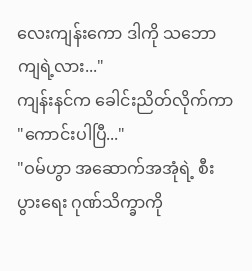လေးကျန်းကော ဒါကို သဘောကျရဲ့လား..."
ကျန်းနင်က ခေါင်းညိတ်လိုက်ကာ "ကောင်းပါပြီ..."
"ဝမ်ဟွာ အဆောက်အအုံရဲ့ စီးပွားရေး ဂုဏ်သိက္ခာကို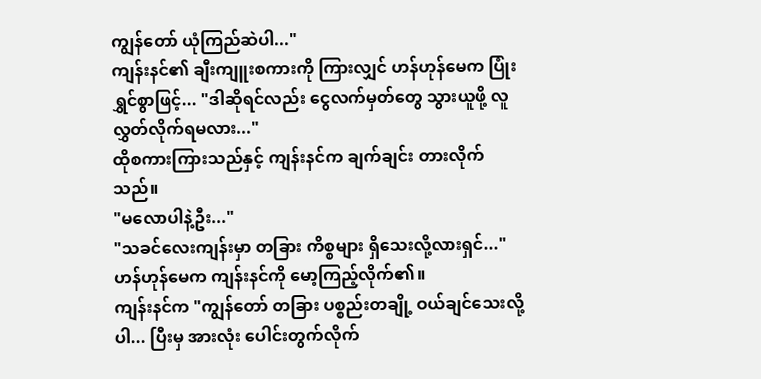ကျွန်တော် ယုံကြည်ဆဲပါ..."
ကျန်းနင်၏ ချီးကျူးစကားကို ကြားလျှင် ဟန်ဟုန်မေက ပြုံးရွှင်စွာဖြင့်... "ဒါဆိုရင်လည်း ငွေလက်မှတ်တွေ သွားယူဖို့ လူလွှတ်လိုက်ရမလား..."
ထိုစကားကြားသည်နှင့် ကျန်းနင်က ချက်ချင်း တားလိုက်သည်။
"မလောပါနဲ့ဦး..."
"သခင်လေးကျန်းမှာ တခြား ကိစ္စများ ရှိသေးလို့လားရှင်..." ဟန်ဟုန်မေက ကျန်းနင်ကို မော့ကြည့်လိုက်၏။
ကျန်းနင်က "ကျွန်တော် တခြား ပစ္စည်းတချို့ ဝယ်ချင်သေးလို့ပါ... ပြီးမှ အားလုံး ပေါင်းတွက်လိုက်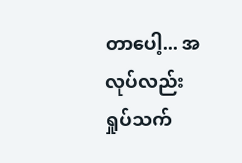တာပေါ့... အလုပ်လည်း ရှုပ်သက်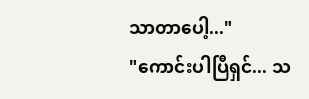သာတာပေါ့..."
"ကောင်းပါပြီရှင်... သ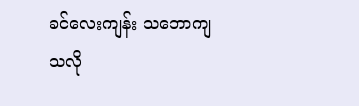ခင်လေးကျန်း သဘောကျသလို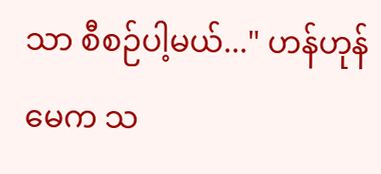သာ စီစဉ်ပါ့မယ်..." ဟန်ဟုန်မေက သ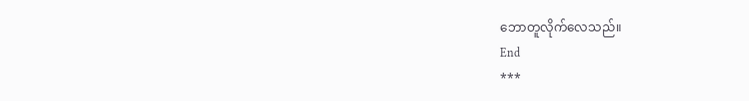ဘောတူလိုက်လေသည်။
End
***